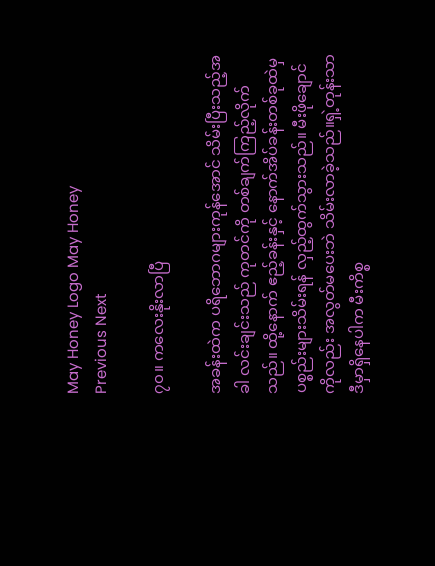May Honey Logo May Honey
Previous Next

၇၀။ ကလေးနိုးလာပြီ

အခန်းထဲက ပရိဘောဂများကုန်အောင် သိမ်းပြီးသည့်အခါ လင်းချင်းသည် ကုတင်ကို တစ်ချက်ကြည့်လိုက်သည်။ ထို့နောက် ဧည့်ခန်းနှင့် နောက်အိပ်ခန်းတစ်ခုထဲမှ ပစ္စည်းများသိမ်းရန် လှည့်ထွက်သွားသည်။ မီးဖိုချောင်ကိုလည်း အလွတ်မပေးဘဲ သိမ်းလာခဲ့သည်။ရှဲ့တုန်းသာ ဒီမှာရှိနေပါက မီးကိစ္စ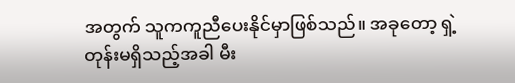အတွက် သူကကူညီပေးနိုင်မှာဖြစ်သည်။ အခုတော့ ရှဲ့တုန်းမရှိသည့်အခါ မီး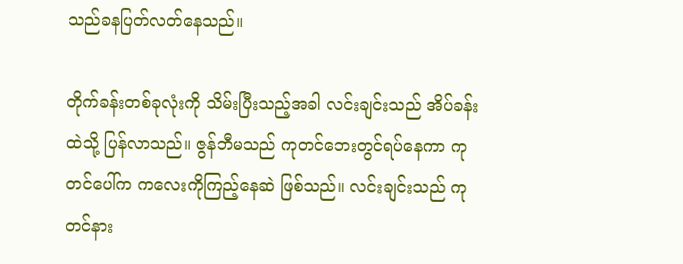သည်ခနပြတ်လတ်နေသည်။

တိုက်ခန်းတစ်ခုလုံးကို သိမ်းပြီးသည့်အခါ လင်းချင်းသည် အိပ်ခန်းထဲသို့ ပြန်လာသည်။ ဇွန်ဘီမသည် ကုတင်ဘေးတွင်ရပ်နေကာ ကုတင်ပေါ်က ကလေးကိုကြည့်နေဆဲ ဖြစ်သည်။ လင်းချင်းသည် ကုတင်နား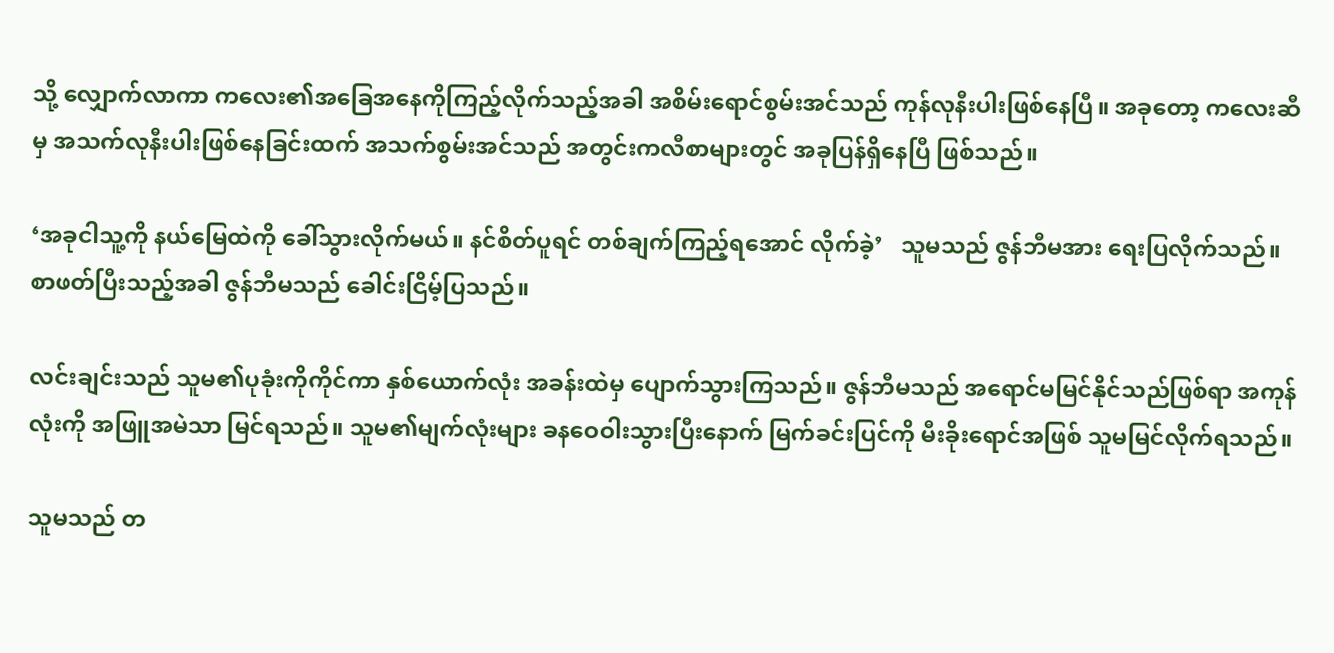သို့ လျှောက်လာကာ ကလေး၏အခြေအနေကိုကြည့်လိုက်သည့်အခါ အစိမ်းရောင်စွမ်းအင်သည် ကုန်လုနီးပါးဖြစ်နေပြီ။ အခုတော့ ကလေးဆီမှ အသက်လုနီးပါးဖြစ်နေခြင်းထက် အသက်စွမ်းအင်သည် အတွင်းကလီစာများတွင် အခုပြန်ရှိနေပြီ ဖြစ်သည်။

‘အခုငါသူ့ကို နယ်မြေထဲကို ခေါ်သွားလိုက်မယ်။ နင်စိတ်ပူရင် တစ်ချက်ကြည့်ရအောင် လိုက်ခဲ့’   သူမသည် ဇွန်ဘီမအား ရေးပြလိုက်သည်။ စာဖတ်ပြီးသည့်အခါ ဇွန်ဘီမသည် ခေါင်းငြိမ့်ပြသည်။

လင်းချင်းသည် သူမ၏ပုခုံးကိုကိုင်ကာ နှစ်ယောက်လုံး အခန်းထဲမှ ပျောက်သွားကြသည်။ ဇွန်ဘီမသည် အရောင်မမြင်နိုင်သည်ဖြစ်ရာ အကုန်လုံးကို အဖြူအမဲသာ မြင်ရသည်။ သူမ၏မျက်လုံးများ ခနဝေဝါးသွားပြီးနောက် မြက်ခင်းပြင်ကို မီးခိုးရောင်အဖြစ် သူမမြင်လိုက်ရသည်။

သူမသည် တ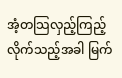အံ့တသြလှည့်ကြည့်လိုက်သည့်အခါ မြက်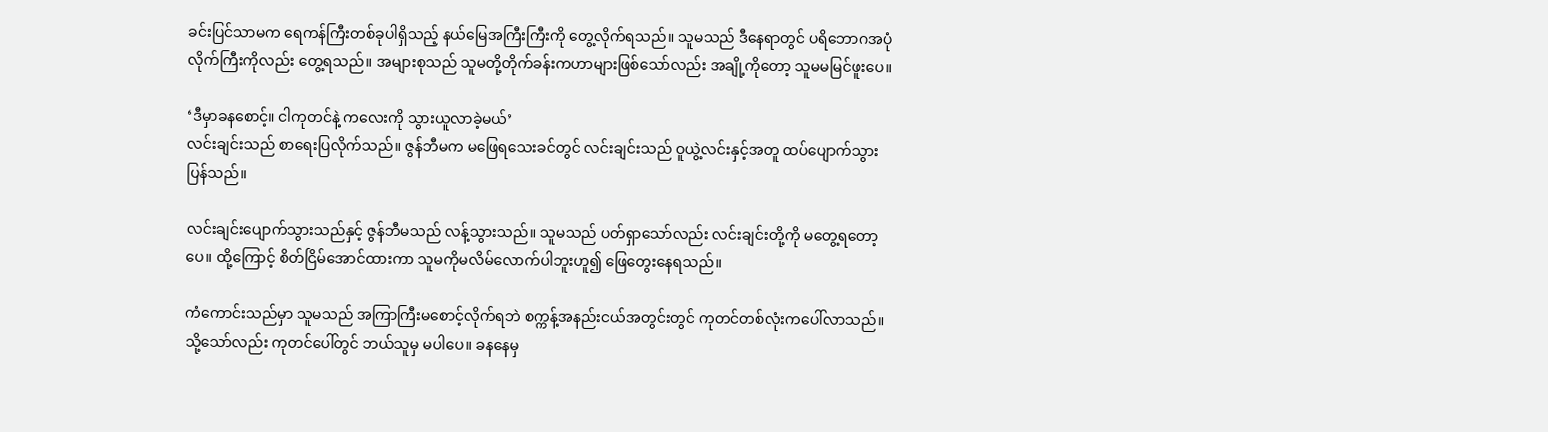ခင်းပြင်သာမက ရေကန်ကြီးတစ်ခုပါရှိသည့် နယ်မြေအကြီးကြီးကို တွေ့လိုက်ရသည်။ သူမသည် ဒီနေရာတွင် ပရိဘောဂအပုံလိုက်ကြီးကိုလည်း တွေ့ရသည်။ အများစုသည် သူမတို့တိုက်ခန်းကဟာများဖြစ်သော်လည်း အချို့ကိုတော့ သူမမမြင်ဖူးပေ။

‘ဒီမှာခနစောင့်။ ငါကုတင်နဲ့ ကလေးကို သွားယူလာခဲ့မယ်’
လင်းချင်းသည် စာရေးပြလိုက်သည်။ ဇွန်ဘီမက မဖြေရသေးခင်တွင် လင်းချင်းသည် ဝူယွဲ့လင်းနှင့်အတူ ထပ်ပျောက်သွားပြန်သည်။

လင်းချင်းပျောက်သွားသည်နှင့် ဇွန်ဘီမသည် လန့်သွားသည်။ သူမသည် ပတ်ရှာသော်လည်း လင်းချင်းတို့ကို မတွေ့ရတော့ပေ။ ထို့ကြောင့် စိတ်ငြိမ်အောင်ထားကာ သူမကိုမလိမ်လောက်ပါဘူးဟူ၍ ဖြေတွေးနေရသည်။

ကံကောင်းသည်မှာ သူမသည် အကြာကြီးမစောင့်လိုက်ရဘဲ စက္ကန့်အနည်းငယ်အတွင်းတွင် ကုတင်တစ်လုံးကပေါ်လာသည်။ သို့သော်လည်း ကုတင်ပေါ်တွင် ဘယ်သူမှ မပါပေ။ ခနနေမှ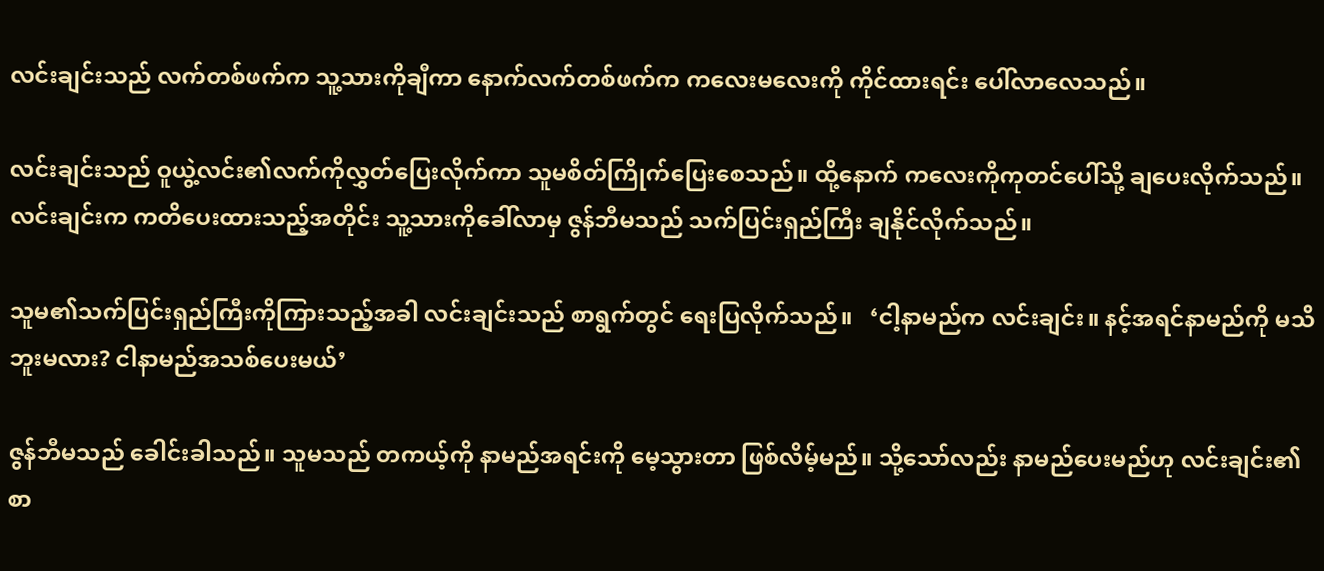လင်းချင်းသည် လက်တစ်ဖက်က သူ့သားကိုချီကာ နောက်လက်တစ်ဖက်က ကလေးမလေးကို ကိုင်ထားရင်း ပေါ်လာလေသည်။

လင်းချင်းသည် ဝူယွဲ့လင်း၏လက်ကိုလွှတ်ပြေးလိုက်ကာ သူမစိတ်ကြိုက်ပြေးစေသည်။ ထို့နောက် ကလေးကိုကုတင်ပေါ်သို့ ချပေးလိုက်သည်။ လင်းချင်းက ကတိပေးထားသည့်အတိုင်း သူ့သားကိုခေါ်လာမှ ဇွန်ဘီမသည် သက်ပြင်းရှည်ကြီး ချနိုင်လိုက်သည်။

သူမ၏သက်ပြင်းရှည်ကြီးကိုကြားသည့်အခါ လင်းချင်းသည် စာရွက်တွင် ရေးပြလိုက်သည်။   ‘ငါ့နာမည်က လင်းချင်း။ နင့်အရင်နာမည်ကို မသိဘူးမလား? ငါနာမည်အသစ်ပေးမယ်’

ဇွန်ဘီမသည် ခေါင်းခါသည်။ သူမသည် တကယ့်ကို နာမည်အရင်းကို မေ့သွားတာ ဖြစ်လိမ့်မည်။ သို့သော်လည်း နာမည်ပေးမည်ဟု လင်းချင်း၏စာ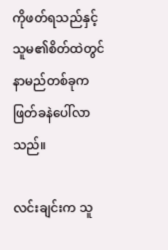ကိုဖတ်ရသည်နှင့် သူမ၏စိတ်ထဲတွင် နာမည်တစ်ခုက ဖြတ်ခနဲပေါ်လာသည်။

လင်းချင်းက သူ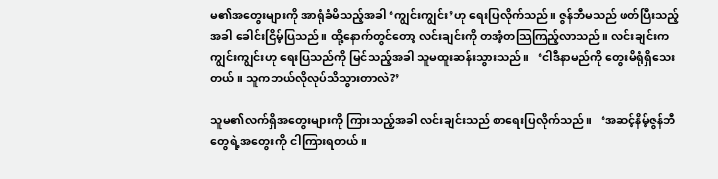မ၏အတွေးများကို အာရုံခံမိသည့်အခါ ‘ကျွင်းကျွင်း’ဟု ရေးပြလိုက်သည်။ ဇွန်ဘီမသည် ဖတ်ပြီးသည့်အခါ ခေါင်းငြိမ့်ပြသည်။ ထို့နောက်တွင်တော့ လင်းချင်းကို တအံ့တသြကြည့်လာသည်။ လင်းချင်းက ကျွင်းကျွင်းဟု ရေးပြသည်ကို မြင်သည့်အခါ သူမထူးဆန်းသွားသည်။   ‘ငါဒီနာမည်ကို တွေးမိရုံရှိသေးတယ်။ သူကဘယ်လိုလုပ်သိသွားတာလဲ?’

သူမ၏လက်ရှိအတွေးများကို ကြားသည့်အခါ လင်းချင်းသည် စာရေးပြလိုက်သည်။   ‘အဆင့်နိမ့်ဇွန်ဘီတွေရဲ့အတွေးကို ငါကြားရတယ်။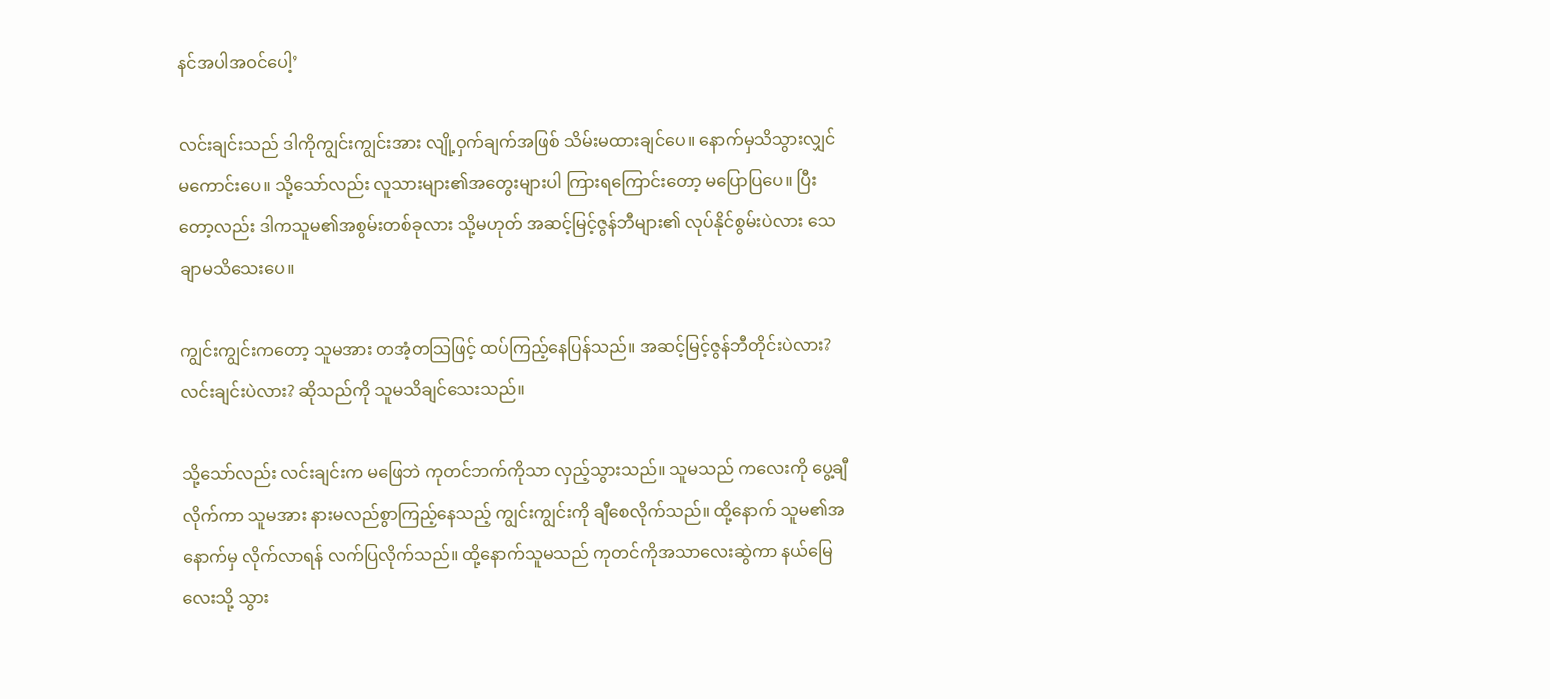နင်အပါအဝင်ပေါ့’

လင်းချင်းသည် ဒါကိုကျွင်းကျွင်းအား လျို့ဝှက်ချက်အဖြစ် သိမ်းမထားချင်ပေ။ နောက်မှသိသွားလျှင် မကောင်းပေ။ သို့သော်လည်း လူသားများ၏အတွေးများပါ ကြားရကြောင်းတော့ မပြောပြပေ။ ပြီးတော့လည်း ဒါကသူမ၏အစွမ်းတစ်ခုလား သို့မဟုတ် အဆင့်မြင့်ဇွန်ဘီများ၏ လုပ်နိုင်စွမ်းပဲလား သေချာမသိသေးပေ။

ကျွင်းကျွင်းကတော့ သူမအား တအံ့တသြဖြင့် ထပ်ကြည့်နေပြန်သည်။ အဆင့်မြင့်ဇွန်ဘီတိုင်းပဲလား? လင်းချင်းပဲလား? ဆိုသည်ကို သူမသိချင်သေးသည်။

သို့သော်လည်း လင်းချင်းက မဖြေဘဲ ကုတင်ဘက်ကိုသာ လှည့်သွားသည်။ သူမသည် ကလေးကို ပွေ့ချီလိုက်ကာ သူမအား နားမလည်စွာကြည့်နေသည့် ကျွင်းကျွင်းကို ချီစေလိုက်သည်။ ထို့နောက် သူမ၏အနောက်မှ လိုက်လာရန် လက်ပြလိုက်သည်။ ထို့နောက်သူမသည် ကုတင်ကိုအသာလေးဆွဲကာ နယ်မြေလေးသို့ သွား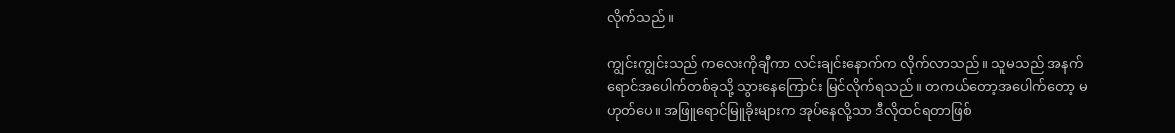လိုက်သည်။

ကျွင်းကျွင်းသည် ကလေးကိုချီကာ လင်းချင်းနောက်က လိုက်လာသည်။ သူမသည် အနက်ရောင်အပေါက်တစ်ခုသို့ သွားနေကြောင်း မြင်လိုက်ရသည်။ တကယ်တော့အပေါက်တော့ မဟုတ်ပေ။ အဖြူရောင်မြူခိုးများက အုပ်နေလို့သာ ဒီလိုထင်ရတာဖြစ်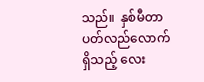သည်။  နှစ်မီတာပတ်လည်လောက်ရှိသည့် လေး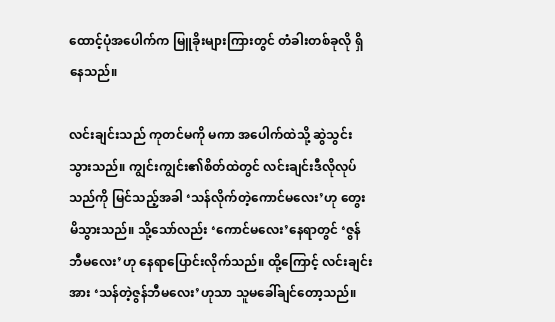ထောင့်ပုံအပေါက်က မြူခိုးများကြားတွင် တံခါးတစ်ခုလို ရှိနေသည်။

လင်းချင်းသည် ကုတင်မကို မကာ အပေါက်ထဲသို့ ဆွဲသွင်းသွားသည်။ ကျွင်းကျွင်း၏စိတ်ထဲတွင် လင်းချင်းဒီလိုလုပ်သည်ကို မြင်သည့်အခါ ‘သန်လိုက်တဲ့ကောင်မလေး’ဟု တွေးမိသွားသည်။ သို့သော်လည်း ‘ကောင်မလေး’နေရာတွင် ‘ဇွန်ဘီမလေး’ဟု နေရာပြောင်းလိုက်သည်။ ထို့ကြောင့် လင်းချင်းအား ‘သန်တဲ့ဇွန်ဘီမလေး’ဟုသာ သူမခေါ်ချင်တော့သည်။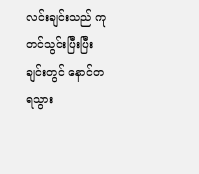လင်းချင်းသည် ကုတင်သွင်းပြီးပြီးချင်းတွင် နောင်တရသွား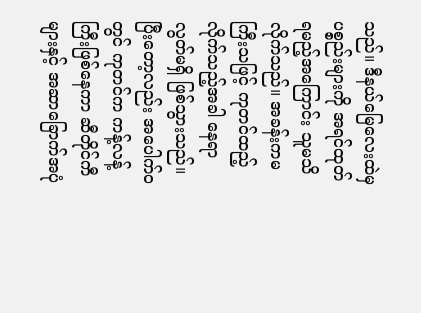သည်။ ဒီနယ်မြေလေးထဲမှ ပစ္စည်းများကို အရင်ထုတ်ရမည့်အကြောင်း သူမသိလိုက်သည်။ အခန်းကမကြီးသဖြင့် ကုတင်ထည့်လိုက်သည့်အခါ နေရာလွတ်မရှိ ဖြစ်သွားသည်။ ပြီးတော့လည်း အပေါက်ဝတွင် ကုတင်က ကန့်လန့်ကြီးဖြစ်နေကာ ဆီတိုင်ကီများနှင့် အဆာခြောက်အပုံ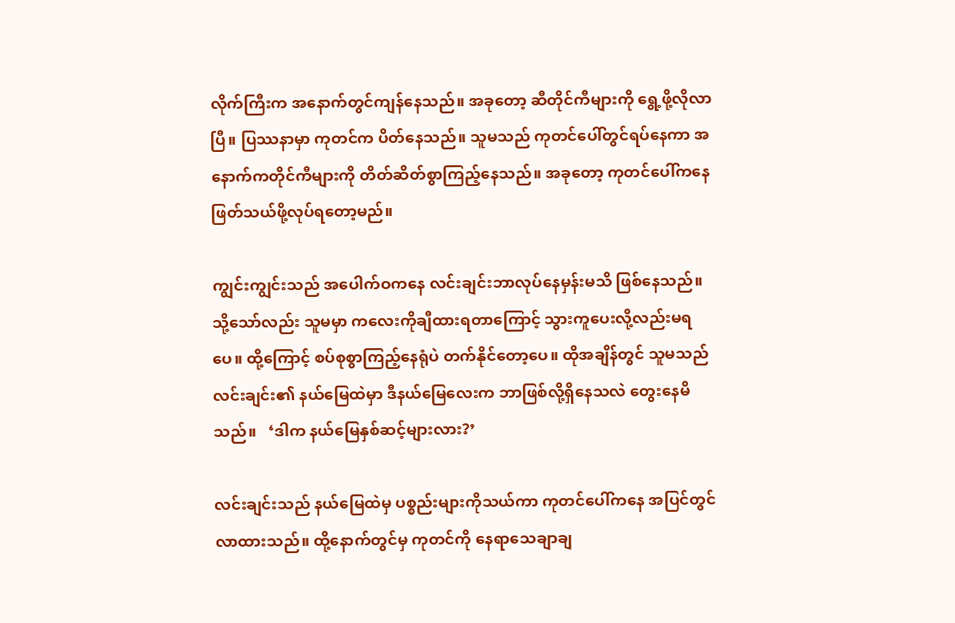လိုက်ကြီးက အနောက်တွင်ကျန်နေသည်။ အခုတော့ ဆီတိုင်ကီများကို ရွေ့ဖို့လိုလာပြီ။ ပြဿနာမှာ ကုတင်က ပိတ်နေသည်။ သူမသည် ကုတင်ပေါ်တွင်ရပ်နေကာ အနောက်ကတိုင်ကီများကို တိတ်ဆိတ်စွာကြည့်နေသည်။ အခုတော့ ကုတင်ပေါ်ကနေ ဖြတ်သယ်ဖို့လုပ်ရတော့မည်။

ကျွင်းကျွင်းသည် အပေါက်ဝကနေ လင်းချင်းဘာလုပ်နေမှန်းမသိ ဖြစ်နေသည်။ သို့သော်လည်း သူမမှာ ကလေးကိုချီထားရတာကြောင့် သွားကူပေးလို့လည်းမရပေ။ ထို့ကြောင့် စပ်စုစွာကြည့်နေရုံပဲ တက်နိုင်တော့ပေ။ ထိုအချိန်တွင် သူမသည် လင်းချင်း၏ နယ်မြေထဲမှာ ဒီနယ်မြေလေးက ဘာဖြစ်လို့ရှိနေသလဲ တွေးနေမိသည်။   ‘ဒါက နယ်မြေနှစ်ဆင့်များလား?’

လင်းချင်းသည် နယ်မြေထဲမှ ပစ္စည်းများကိုသယ်ကာ ကုတင်ပေါ်ကနေ အပြင်တွင်လာထားသည်။ ထို့နောက်တွင်မှ ကုတင်ကို နေရာသေချာချ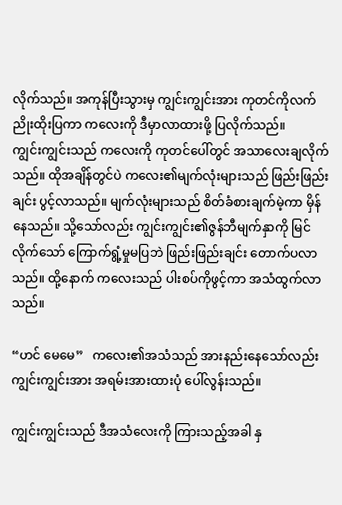လိုက်သည်။ အကုန်ပြီးသွားမှ ကျွင်းကျွင်းအား ကုတင်ကိုလက်ညိုးထိုးပြကာ ကလေးကို ဒီမှာလာထားဖို့ ပြလိုက်သည်။
ကျွင်းကျွင်းသည် ကလေးကို ကုတင်ပေါ်တွင် အသာလေးချလိုက်သည်။ ထိုအချိန်တွင်ပဲ ကလေး၏မျက်လုံးများသည် ဖြည်းဖြည်းချင်း ပွင့်လာသည်။ မျက်လုံးများသည် စိတ်ခံစားချက်မဲ့ကာ မှိန်နေသည်။ သို့သော်လည်း ကျွင်းကျွင်း၏ဇွန်ဘီမျက်နှာကို မြင်လိုက်သော် ကြောက်ရွံ့မှုမပြဘဲ ဖြည်းဖြည်းချင်း တောက်ပလာသည်။ ထို့နောက် ကလေးသည် ပါးစပ်ကိုဖွင့်ကာ အသံထွက်လာသည်။

“ဟင် မေမေ”   ကလေး၏အသံသည် အားနည်းနေသော်လည်း ကျွင်းကျွင်းအား အရမ်းအားထားပုံ ပေါ်လွန်းသည်။

ကျွင်းကျွင်းသည် ဒီအသံလေးကို ကြားသည့်အခါ နှ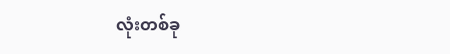လုံးတစ်ခု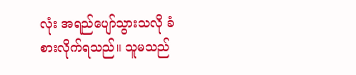လုံး အရည်ပျော်သွားသလို ခံစားလိုက်ရသည်။ သူမသည်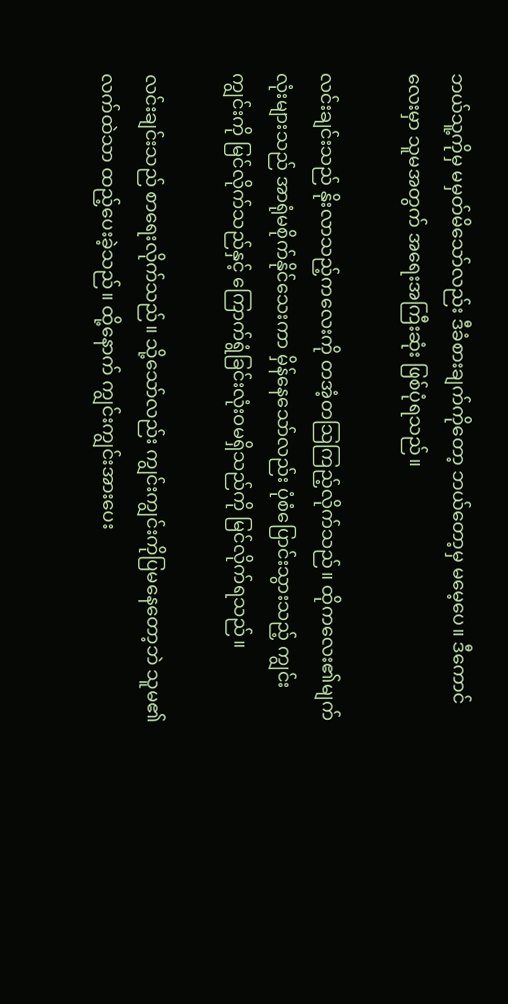ဘယ်သူ့ကိုမှ မမှတ်မိသော်လည်း ဒီခံစားချက်ကိုတော့ ဘယ်တော့မှ မမေ့ပေ။ ဒီကောင်လေးမှာ သူမအတွက် အရေးအကြီးဆုံး ဖြစ်ပုံရသည်။

လင်းချင်းသည် နိုးလာသည့်ကလေးကို တအံ့တသြကြည့်လိုက်သည်။ ထိုကလေး၏မျက်လုံးများသည် အာရုံမစိုက်နိုင်သေးကာ မှိန်နေသော်လည်း ပုံစံပြောင်းသွားသည့် ကျွင်းကျွင်းကို မြင်လိုက်သည်နှင့် ကြောက်ရွံခြင်းလုံးဝမရှိသည်ကို မြင်လိုက်ရသည်။

လင်းချင်းသည် စာရေးလိုက်သည်။ သို့သော်လည်း ကျွင်းကျွင်းကိုပြမနေတော့ဘဲ သူမ၏လက်ထဲသာ ထည့်ပေးခဲ့သည်။ ထို့နောက် ကျွင်းကျွင်းအားပေး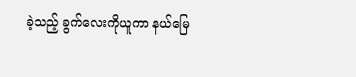ခဲ့သည့် ခွက်လေးကိုယူကာ နယ်မြေ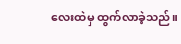လေးထဲမှ ထွက်လာခဲ့သည်။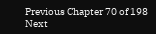Previous Chapter 70 of 198 Next